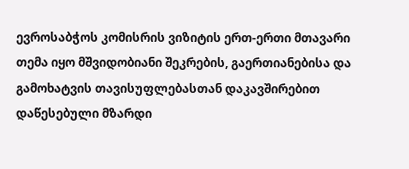ევროსაბჭოს კომისრის ვიზიტის ერთ-ერთი მთავარი თემა იყო მშვიდობიანი შეკრების, გაერთიანებისა და გამოხატვის თავისუფლებასთან დაკავშირებით დაწესებული მზარდი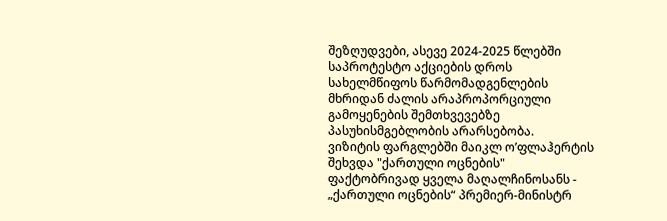შეზღუდვები, ასევე 2024-2025 წლებში საპროტესტო აქციების დროს სახელმწიფოს წარმომადგენლების მხრიდან ძალის არაპროპორციული გამოყენების შემთხვევებზე პასუხისმგებლობის არარსებობა.
ვიზიტის ფარგლებში მაიკლ ო’ფლაჰერტის შეხვდა "ქართული ოცნების" ფაქტობრივად ყველა მაღალჩინოსანს - „ქართული ოცნების“ პრემიერ-მინისტრ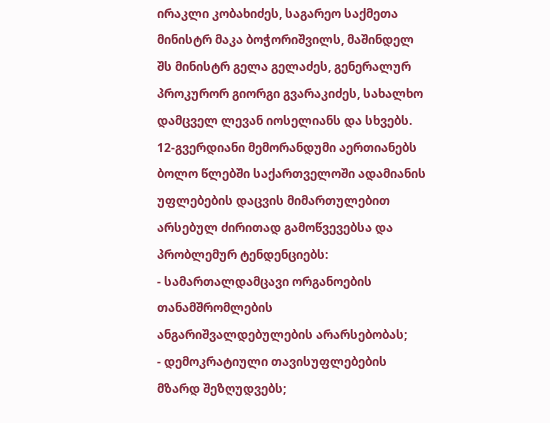ირაკლი კობახიძეს, საგარეო საქმეთა მინისტრ მაკა ბოჭორიშვილს, მაშინდელ შს მინისტრ გელა გელაძეს, გენერალურ პროკურორ გიორგი გვარაკიძეს, სახალხო დამცველ ლევან იოსელიანს და სხვებს.
12-გვერდიანი მემორანდუმი აერთიანებს ბოლო წლებში საქართველოში ადამიანის უფლებების დაცვის მიმართულებით არსებულ ძირითად გამოწვევებსა და პრობლემურ ტენდენციებს:
- სამართალდამცავი ორგანოების თანამშრომლების ანგარიშვალდებულების არარსებობას;
- დემოკრატიული თავისუფლებების მზარდ შეზღუდვებს;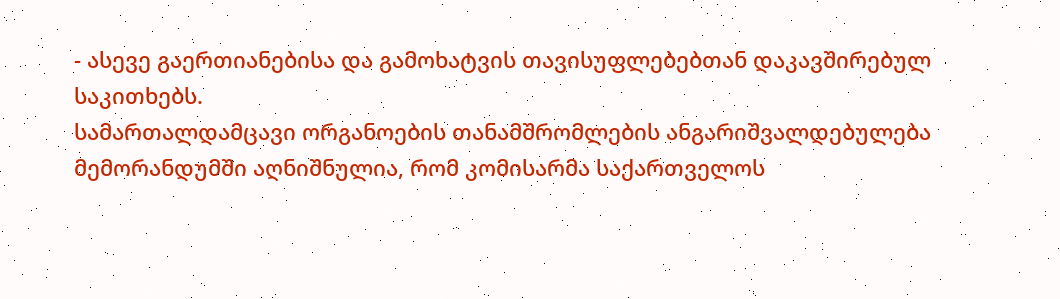- ასევე გაერთიანებისა და გამოხატვის თავისუფლებებთან დაკავშირებულ საკითხებს.
სამართალდამცავი ორგანოების თანამშრომლების ანგარიშვალდებულება
მემორანდუმში აღნიშნულია, რომ კომისარმა საქართველოს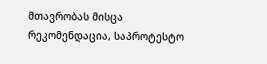მთავრობას მისცა რეკომენდაცია, საპროტესტო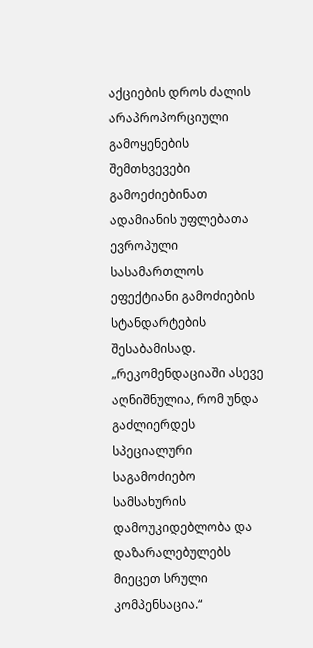აქციების დროს ძალის არაპროპორციული გამოყენების შემთხვევები გამოეძიებინათ ადამიანის უფლებათა ევროპული სასამართლოს ეფექტიანი გამოძიების სტანდარტების შესაბამისად.
„რეკომენდაციაში ასევე აღნიშნულია, რომ უნდა გაძლიერდეს სპეციალური საგამოძიებო სამსახურის დამოუკიდებლობა და დაზარალებულებს მიეცეთ სრული კომპენსაცია.“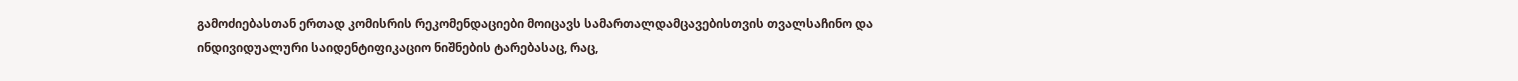გამოძიებასთან ერთად კომისრის რეკომენდაციები მოიცავს სამართალდამცავებისთვის თვალსაჩინო და ინდივიდუალური საიდენტიფიკაციო ნიშნების ტარებასაც, რაც,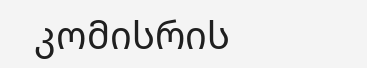კომისრის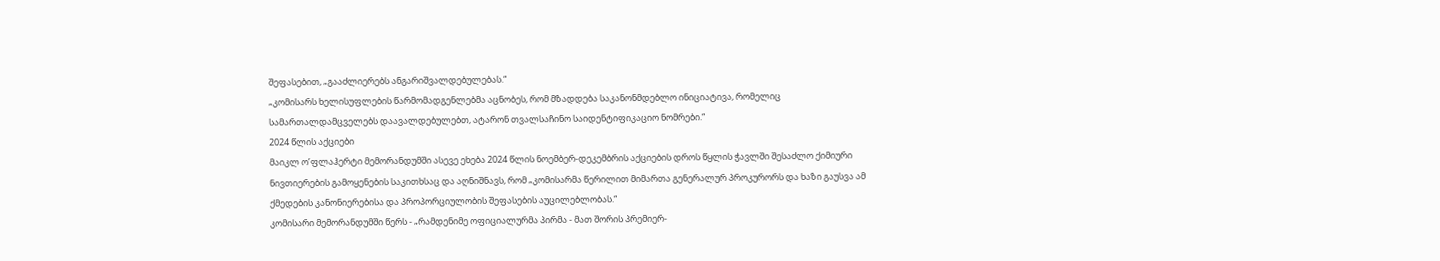შეფასებით, „გააძლიერებს ანგარიშვალდებულებას.“
„კომისარს ხელისუფლების წარმომადგენლებმა აცნობეს, რომ მზადდება საკანონმდებლო ინიციატივა, რომელიც სამართალდამცველებს დაავალდებულებთ, ატარონ თვალსაჩინო საიდენტიფიკაციო ნომრები.“
2024 წლის აქციები
მაიკლ ო’ფლაჰერტი მემორანდუმში ასევე ეხება 2024 წლის ნოემბერ-დეკემბრის აქციების დროს წყლის ჭავლში შესაძლო ქიმიური ნივთიერების გამოყენების საკითხსაც და აღნიშნავს, რომ „კომისარმა წერილით მიმართა გენერალურ პროკურორს და ხაზი გაუსვა ამ ქმედების კანონიერებისა და პროპორციულობის შეფასების აუცილებლობას.“
კომისარი მემორანდუმში წერს - „რამდენიმე ოფიციალურმა პირმა - მათ შორის პრემიერ-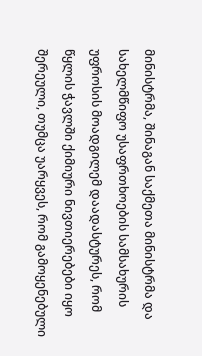მინისტრმა, შინაგან საქმეთა მინისტრმა და სახელმწიფო უსაფრთხოების სამსახურის უფროსის მოადგილემ დაადასტურეს, რომ წყლის ჭავლში ქიმიური ნივთიერებები იყო შერეული, თუმცა უარყვეს, რომ გამოყენებული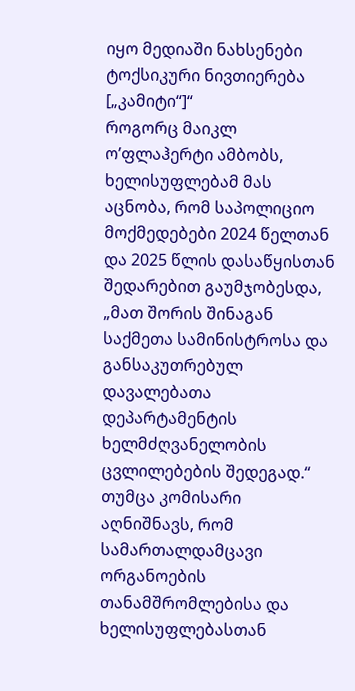იყო მედიაში ნახსენები ტოქსიკური ნივთიერება [„კამიტი“]“
როგორც მაიკლ ო’ფლაჰერტი ამბობს, ხელისუფლებამ მას აცნობა, რომ საპოლიციო მოქმედებები 2024 წელთან და 2025 წლის დასაწყისთან შედარებით გაუმჯობესდა, „მათ შორის შინაგან საქმეთა სამინისტროსა და განსაკუთრებულ დავალებათა დეპარტამენტის ხელმძღვანელობის ცვლილებების შედეგად.“
თუმცა კომისარი აღნიშნავს, რომ სამართალდამცავი ორგანოების თანამშრომლებისა და ხელისუფლებასთან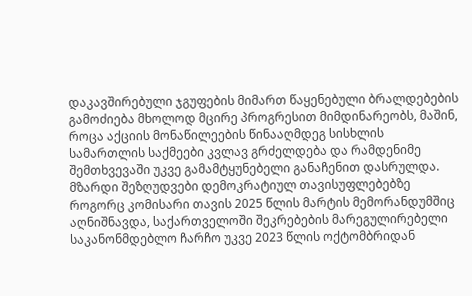დაკავშირებული ჯგუფების მიმართ წაყენებული ბრალდებების გამოძიება მხოლოდ მცირე პროგრესით მიმდინარეობს, მაშინ, როცა აქციის მონაწილეების წინააღმდეგ სისხლის სამართლის საქმეები კვლავ გრძელდება და რამდენიმე შემთხვევაში უკვე გამამტყუნებელი განაჩენით დასრულდა.
მზარდი შეზღუდვები დემოკრატიულ თავისუფლებებზე
როგორც კომისარი თავის 2025 წლის მარტის მემორანდუმშიც აღნიშნავდა, საქართველოში შეკრებების მარეგულირებელი საკანონმდებლო ჩარჩო უკვე 2023 წლის ოქტომბრიდან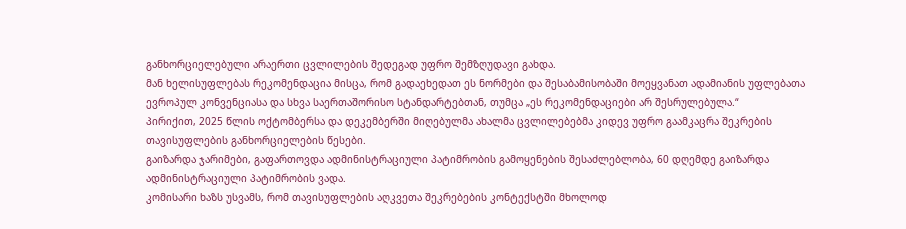განხორციელებული არაერთი ცვლილების შედეგად უფრო შემზღუდავი გახდა.
მან ხელისუფლებას რეკომენდაცია მისცა, რომ გადაეხედათ ეს ნორმები და შესაბამისობაში მოეყვანათ ადამიანის უფლებათა ევროპულ კონვენციასა და სხვა საერთაშორისო სტანდარტებთან, თუმცა „ეს რეკომენდაციები არ შესრულებულა.“
პირიქით, 2025 წლის ოქტომბერსა და დეკემბერში მიღებულმა ახალმა ცვლილებებმა კიდევ უფრო გაამკაცრა შეკრების თავისუფლების განხორციელების წესები.
გაიზარდა ჯარიმები, გაფართოვდა ადმინისტრაციული პატიმრობის გამოყენების შესაძლებლობა, 60 დღემდე გაიზარდა ადმინისტრაციული პატიმრობის ვადა.
კომისარი ხაზს უსვამს, რომ თავისუფლების აღკვეთა შეკრებების კონტექსტში მხოლოდ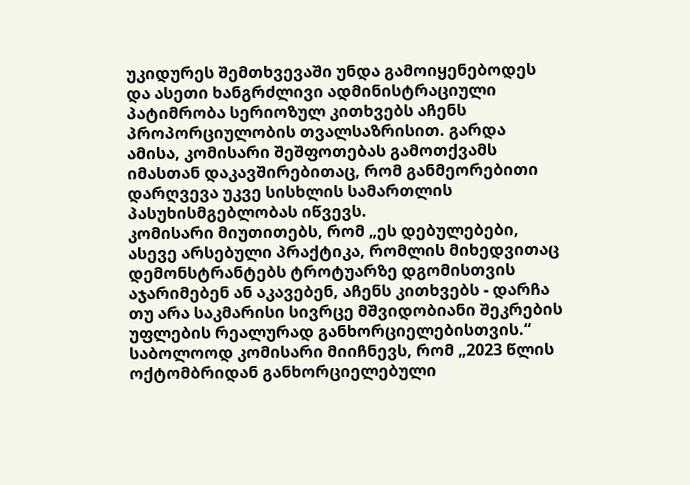უკიდურეს შემთხვევაში უნდა გამოიყენებოდეს და ასეთი ხანგრძლივი ადმინისტრაციული პატიმრობა სერიოზულ კითხვებს აჩენს პროპორციულობის თვალსაზრისით. გარდა ამისა, კომისარი შეშფოთებას გამოთქვამს იმასთან დაკავშირებითაც, რომ განმეორებითი დარღვევა უკვე სისხლის სამართლის პასუხისმგებლობას იწვევს.
კომისარი მიუთითებს, რომ „ეს დებულებები, ასევე არსებული პრაქტიკა, რომლის მიხედვითაც დემონსტრანტებს ტროტუარზე დგომისთვის აჯარიმებენ ან აკავებენ, აჩენს კითხვებს - დარჩა თუ არა საკმარისი სივრცე მშვიდობიანი შეკრების უფლების რეალურად განხორციელებისთვის.“
საბოლოოდ კომისარი მიიჩნევს, რომ „2023 წლის ოქტომბრიდან განხორციელებული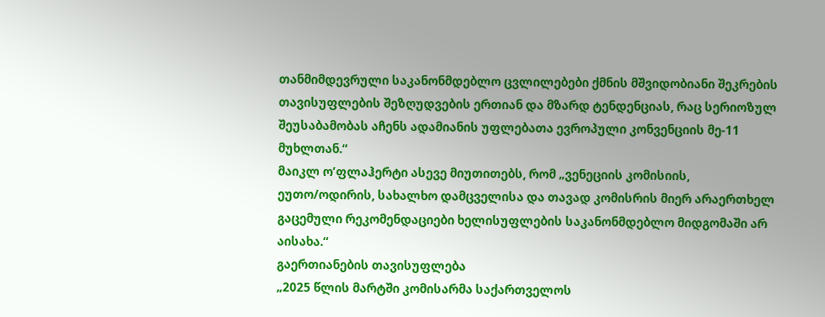თანმიმდევრული საკანონმდებლო ცვლილებები ქმნის მშვიდობიანი შეკრების თავისუფლების შეზღუდვების ერთიან და მზარდ ტენდენციას, რაც სერიოზულ შეუსაბამობას აჩენს ადამიანის უფლებათა ევროპული კონვენციის მე-11 მუხლთან.“
მაიკლ ო’ფლაჰერტი ასევე მიუთითებს, რომ „ვენეციის კომისიის, ეუთო/ოდირის, სახალხო დამცველისა და თავად კომისრის მიერ არაერთხელ გაცემული რეკომენდაციები ხელისუფლების საკანონმდებლო მიდგომაში არ აისახა.“
გაერთიანების თავისუფლება
„2025 წლის მარტში კომისარმა საქართველოს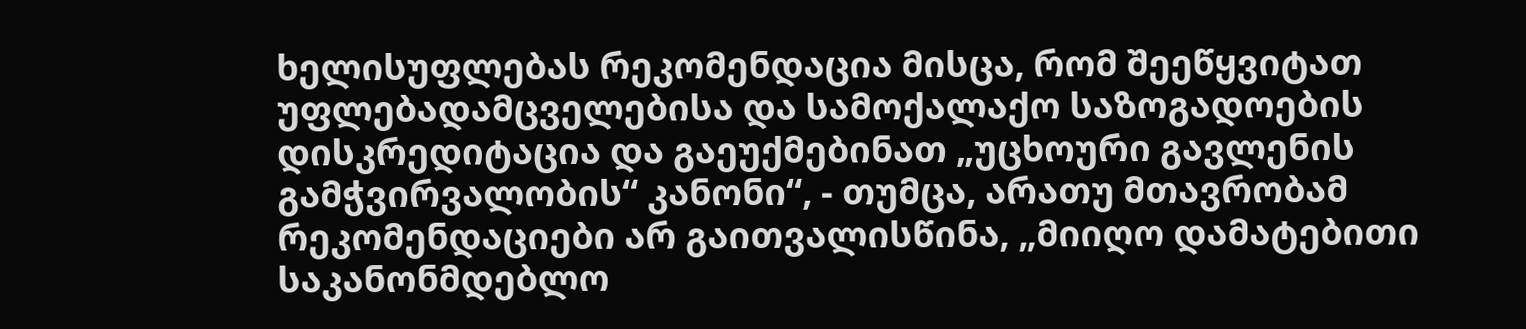ხელისუფლებას რეკომენდაცია მისცა, რომ შეეწყვიტათ უფლებადამცველებისა და სამოქალაქო საზოგადოების დისკრედიტაცია და გაეუქმებინათ „უცხოური გავლენის გამჭვირვალობის“ კანონი“, - თუმცა, არათუ მთავრობამ რეკომენდაციები არ გაითვალისწინა, „მიიღო დამატებითი საკანონმდებლო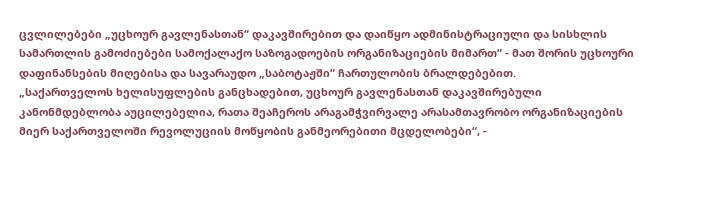ცვლილებები „უცხოურ გავლენასთან“ დაკავშირებით და დაიწყო ადმინისტრაციული და სისხლის სამართლის გამოძიებები სამოქალაქო საზოგადოების ორგანიზაციების მიმართ“ - მათ შორის უცხოური დაფინანსების მიღებისა და სავარაუდო „საბოტაჟში“ ჩართულობის ბრალდებებით.
„საქართველოს ხელისუფლების განცხადებით, უცხოურ გავლენასთან დაკავშირებული კანონმდებლობა აუცილებელია, რათა შეაჩეროს არაგამჭვირვალე არასამთავრობო ორგანიზაციების მიერ საქართველოში რევოლუციის მოწყობის განმეორებითი მცდელობები“, -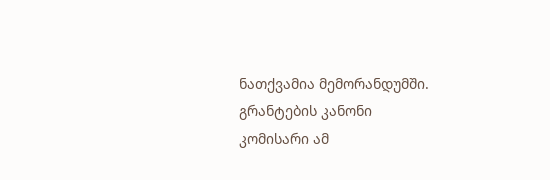ნათქვამია მემორანდუმში.
გრანტების კანონი
კომისარი ამ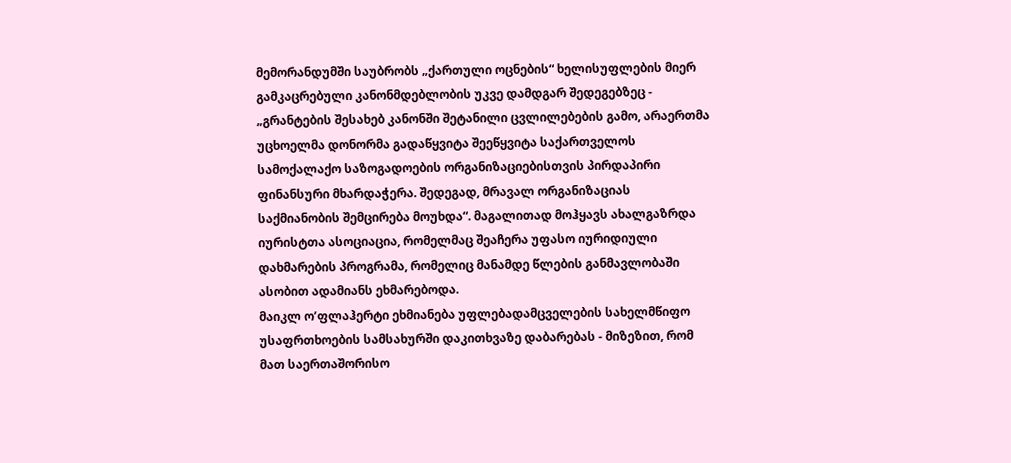მემორანდუმში საუბრობს „ქართული ოცნების“ ხელისუფლების მიერ გამკაცრებული კანონმდებლობის უკვე დამდგარ შედეგებზეც - „გრანტების შესახებ კანონში შეტანილი ცვლილებების გამო, არაერთმა უცხოელმა დონორმა გადაწყვიტა შეეწყვიტა საქართველოს სამოქალაქო საზოგადოების ორგანიზაციებისთვის პირდაპირი ფინანსური მხარდაჭერა. შედეგად, მრავალ ორგანიზაციას საქმიანობის შემცირება მოუხდა“. მაგალითად მოჰყავს ახალგაზრდა იურისტთა ასოციაცია, რომელმაც შეაჩერა უფასო იურიდიული დახმარების პროგრამა, რომელიც მანამდე წლების განმავლობაში ასობით ადამიანს ეხმარებოდა.
მაიკლ ო’ფლაჰერტი ეხმიანება უფლებადამცველების სახელმწიფო უსაფრთხოების სამსახურში დაკითხვაზე დაბარებას - მიზეზით, რომ მათ საერთაშორისო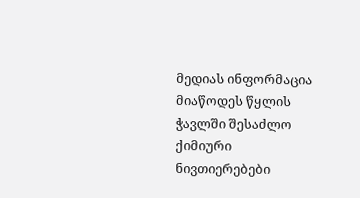მედიას ინფორმაცია მიაწოდეს წყლის ჭავლში შესაძლო ქიმიური ნივთიერებები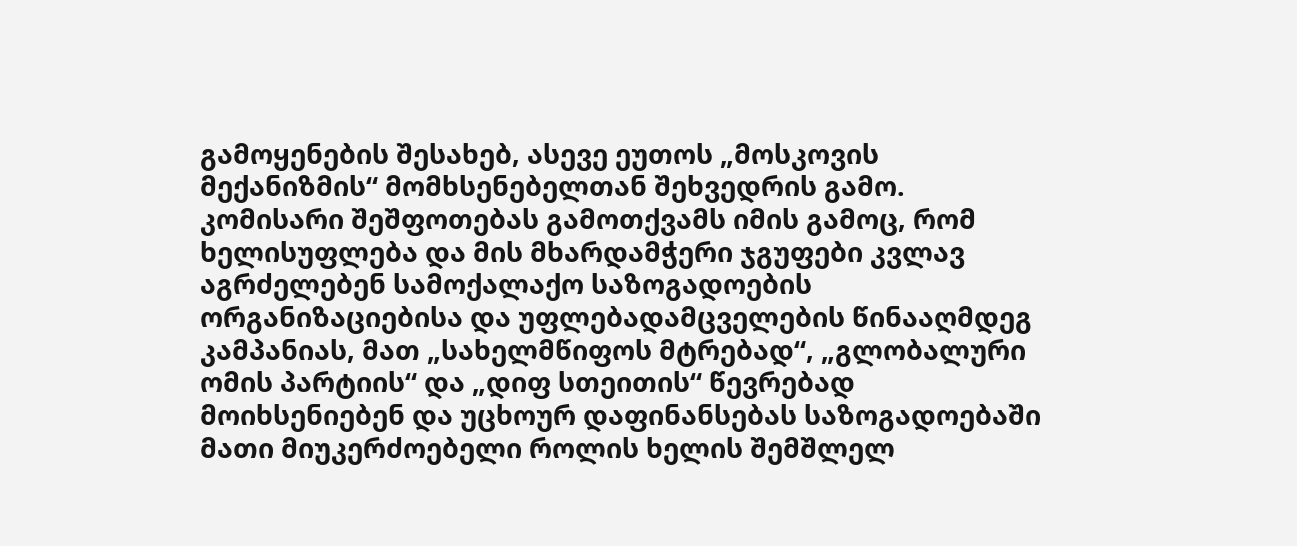გამოყენების შესახებ, ასევე ეუთოს „მოსკოვის მექანიზმის“ მომხსენებელთან შეხვედრის გამო.
კომისარი შეშფოთებას გამოთქვამს იმის გამოც, რომ ხელისუფლება და მის მხარდამჭერი ჯგუფები კვლავ აგრძელებენ სამოქალაქო საზოგადოების ორგანიზაციებისა და უფლებადამცველების წინააღმდეგ კამპანიას, მათ „სახელმწიფოს მტრებად“, „გლობალური ომის პარტიის“ და „დიფ სთეითის“ წევრებად მოიხსენიებენ და უცხოურ დაფინანსებას საზოგადოებაში მათი მიუკერძოებელი როლის ხელის შემშლელ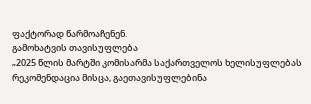ფაქტორად წარმოაჩენენ.
გამოხატვის თავისუფლება
„2025 წლის მარტში კომისარმა საქართველოს ხელისუფლებას რეკომენდაცია მისცა, გაეთავისუფლებინა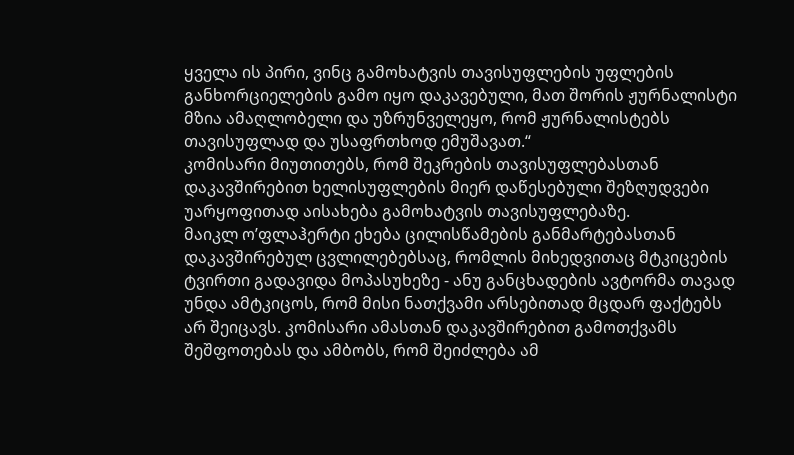ყველა ის პირი, ვინც გამოხატვის თავისუფლების უფლების განხორციელების გამო იყო დაკავებული, მათ შორის ჟურნალისტი მზია ამაღლობელი და უზრუნველეყო, რომ ჟურნალისტებს თავისუფლად და უსაფრთხოდ ემუშავათ.“
კომისარი მიუთითებს, რომ შეკრების თავისუფლებასთან დაკავშირებით ხელისუფლების მიერ დაწესებული შეზღუდვები უარყოფითად აისახება გამოხატვის თავისუფლებაზე.
მაიკლ ო’ფლაჰერტი ეხება ცილისწამების განმარტებასთან დაკავშირებულ ცვლილებებსაც, რომლის მიხედვითაც მტკიცების ტვირთი გადავიდა მოპასუხეზე - ანუ განცხადების ავტორმა თავად უნდა ამტკიცოს, რომ მისი ნათქვამი არსებითად მცდარ ფაქტებს არ შეიცავს. კომისარი ამასთან დაკავშირებით გამოთქვამს შეშფოთებას და ამბობს, რომ შეიძლება ამ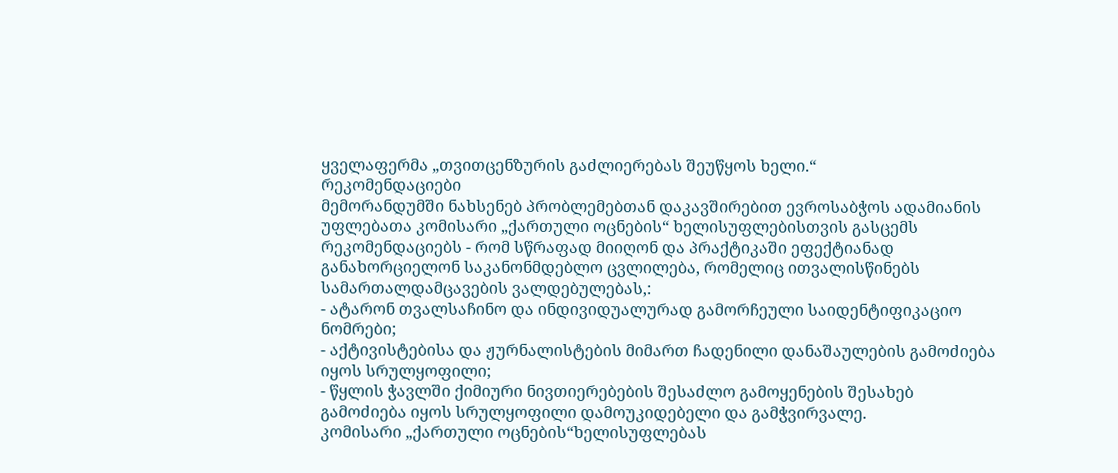ყველაფერმა „თვითცენზურის გაძლიერებას შეუწყოს ხელი.“
რეკომენდაციები
მემორანდუმში ნახსენებ პრობლემებთან დაკავშირებით ევროსაბჭოს ადამიანის უფლებათა კომისარი „ქართული ოცნების“ ხელისუფლებისთვის გასცემს რეკომენდაციებს - რომ სწრაფად მიიღონ და პრაქტიკაში ეფექტიანად განახორციელონ საკანონმდებლო ცვლილება, რომელიც ითვალისწინებს სამართალდამცავების ვალდებულებას,:
- ატარონ თვალსაჩინო და ინდივიდუალურად გამორჩეული საიდენტიფიკაციო ნომრები;
- აქტივისტებისა და ჟურნალისტების მიმართ ჩადენილი დანაშაულების გამოძიება იყოს სრულყოფილი;
- წყლის ჭავლში ქიმიური ნივთიერებების შესაძლო გამოყენების შესახებ გამოძიება იყოს სრულყოფილი დამოუკიდებელი და გამჭვირვალე.
კომისარი „ქართული ოცნების“ხელისუფლებას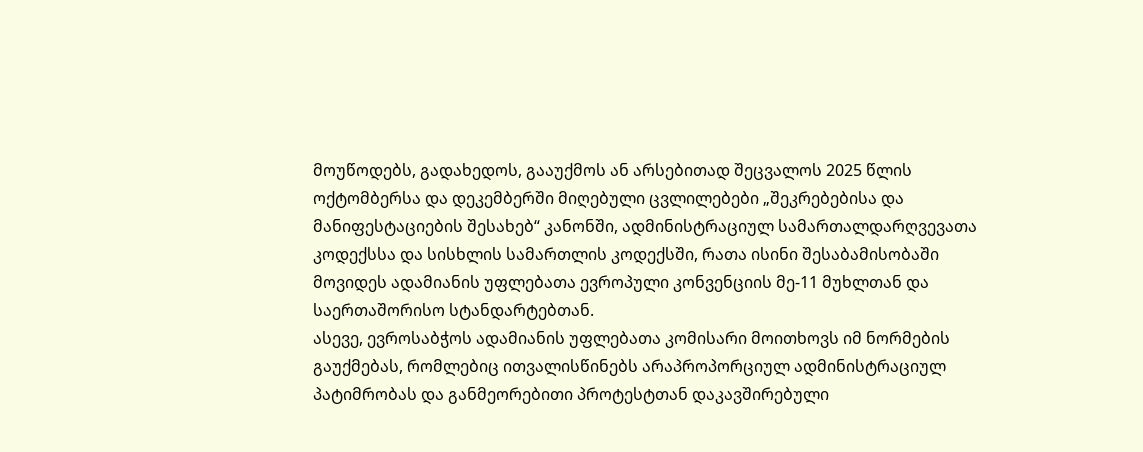მოუწოდებს, გადახედოს, გააუქმოს ან არსებითად შეცვალოს 2025 წლის ოქტომბერსა და დეკემბერში მიღებული ცვლილებები „შეკრებებისა და მანიფესტაციების შესახებ“ კანონში, ადმინისტრაციულ სამართალდარღვევათა კოდექსსა და სისხლის სამართლის კოდექსში, რათა ისინი შესაბამისობაში მოვიდეს ადამიანის უფლებათა ევროპული კონვენციის მე-11 მუხლთან და საერთაშორისო სტანდარტებთან.
ასევე, ევროსაბჭოს ადამიანის უფლებათა კომისარი მოითხოვს იმ ნორმების გაუქმებას, რომლებიც ითვალისწინებს არაპროპორციულ ადმინისტრაციულ პატიმრობას და განმეორებითი პროტესტთან დაკავშირებული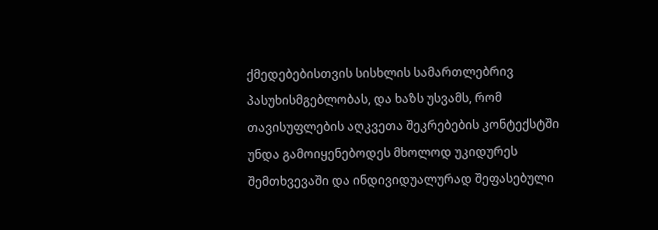ქმედებებისთვის სისხლის სამართლებრივ პასუხისმგებლობას, და ხაზს უსვამს, რომ თავისუფლების აღკვეთა შეკრებების კონტექსტში უნდა გამოიყენებოდეს მხოლოდ უკიდურეს შემთხვევაში და ინდივიდუალურად შეფასებული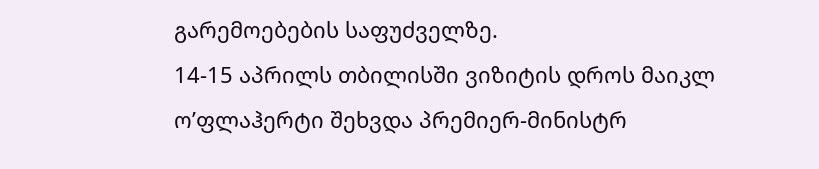გარემოებების საფუძველზე.
14-15 აპრილს თბილისში ვიზიტის დროს მაიკლ ო’ფლაჰერტი შეხვდა პრემიერ-მინისტრ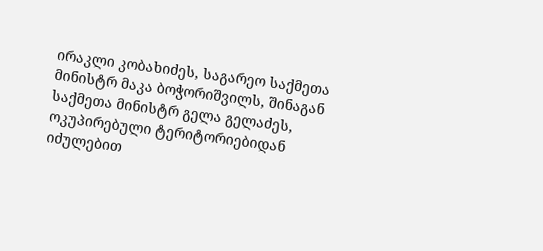ირაკლი კობახიძეს, საგარეო საქმეთა მინისტრ მაკა ბოჭორიშვილს, შინაგან საქმეთა მინისტრ გელა გელაძეს, ოკუპირებული ტერიტორიებიდან იძულებით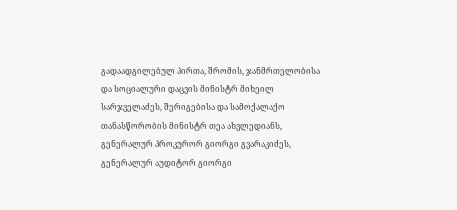გადაადგილებულ პირთა, შრომის, ჯანმრთელობისა და სოციალური დაცვის მინისტრ მიხეილ სარჯველაძეს, შერიგებისა და სამოქალაქო თანასწორობის მინისტრ თეა ახვლედიანს, გენერალურ პროკურორ გიორგი გვარაკიძეს, გენერალურ აუდიტორ გიორგი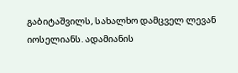გაბიტაშვილს, სახალხო დამცველ ლევან იოსელიანს. ადამიანის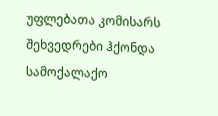უფლებათა კომისარს შეხვედრები ჰქონდა სამოქალაქო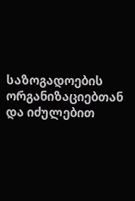საზოგადოების ორგანიზაციებთან და იძულებით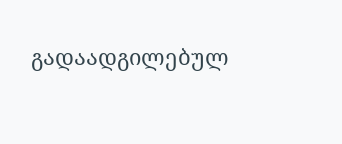გადაადგილებულ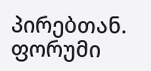პირებთან.
ფორუმი